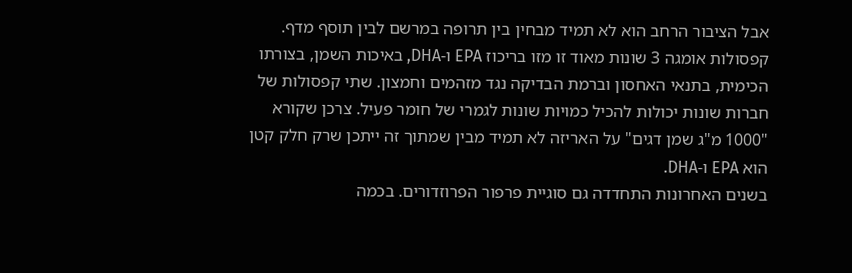אבל הציבור הרחב הוא לא תמיד מבחין בין תרופה במרשם לבין תוסף מדף. קפסולות אומגה 3 שונות מאוד זו מזו בריכוז EPA ו-DHA, באיכות השמן, בצורתו הכימית, בתנאי האחסון וברמת הבדיקה נגד מזהמים וחמצון. שתי קפסולות של חברות שונות יכולות להכיל כמויות שונות לגמרי של חומר פעיל. צרכן שקורא "1000 מ"ג שמן דגים" על האריזה לא תמיד מבין שמתוך זה ייתכן שרק חלק קטן הוא EPA ו-DHA.
בשנים האחרונות התחדדה גם סוגיית פרפור הפרוזדורים. בכמה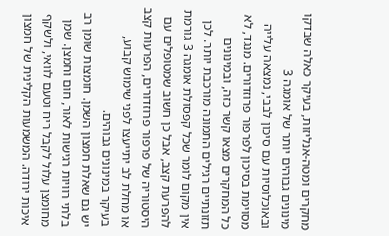מחקרים ומטה-אנליזות, בעיקר כאלה שבדקו מינונים גבוהים יותר של אומגה 3 ובאוכלוסיות עם סיכון לבבי, נמצאה עלייה מסוימת בסיכון לפרפור פרוזדורים. מנגד, לא כל המחקרים מצאו קשר כזה, ובמינונים תזונתיים רגילים התמונה מורכבת יותר. לכן אין מקום לומר שכל קפסולת אומגה 3 גורמת להפרעת קצב, אבל כן חשוב שמטופלים עם היסטוריה של פרפור פרוזדורים, הפרעות קצב או מחלת לב יתייעצו לפני שימוש קבוע, בעיקר במינונים גבוהים.
יש גם שאלת חמצון השמן. חומצות שומן רב בלתי רוויות רגישות לאור, חום וחמצן. שמן מחומצן עלול לקבל ריח וטעם לוואי, ולשקף איכות ירודה. המשמעות הקלינית של חמצון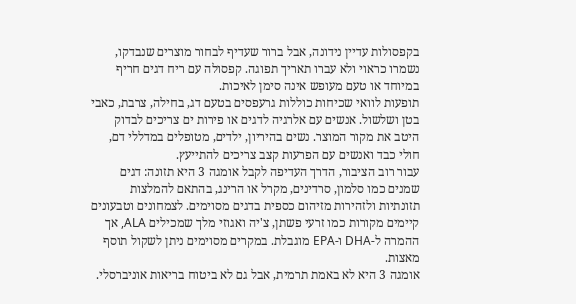בקפסולות עדיין נידונה, אבל ברור שעדיף לבחור מוצרים שנבדקו, נשמרו כראוי ולא עברו תאריך תפוגה. קפסולה עם ריח דגים חריף במיוחד או טעם מעופש אינה סימן לאיכות.
תופעות לוואי שכיחות כוללות גרעפסים בטעם דג, בחילה, צרבת, כאבי בטן ושלשול. אנשים עם אלרגיה לדגים או פירות ים צריכים לבדוק היטב את מקור המוצר. נשים בהיריון, ילדים, מטופלים במדללי דם, חולי כבד ואנשים עם הפרעות קצב צריכים להתייעץ.
עבור רוב הציבור, הדרך העדיפה לקבל אומגה 3 היא תזונה: דגים שמנים כמו סלמון, סרדינים, מקרל או הרינג, בהתאם להמלצות תזונתיות ולזהירות מזיהום כספית בדגים מסוימים. לצמחונים וטבעונים קיימים מקורות כמו זרעי פשתן, צ'יה ואגוזי מלך שמכילים ALA, אך ההמרה ל-DHA ו-EPA מוגבלת. במקרים מסוימים ניתן לשקול תוסף מאצות.
אומגה 3 היא לא באמת תרמית, אבל גם לא ביטוח בריאות אוניברסלי.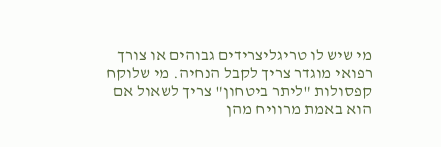מי שיש לו טריגליצרידים גבוהים או צורך רפואי מוגדר צריך לקבל הנחיה. מי שלוקח קפסולות "ליתר ביטחון" צריך לשאול אם הוא באמת מרוויח מהן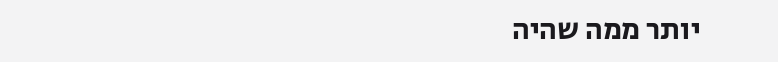יותר ממה שהיה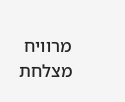מרוויח מצלחת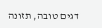דגים טובה, תזונה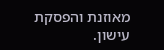מאוזנת והפסקת עישון.